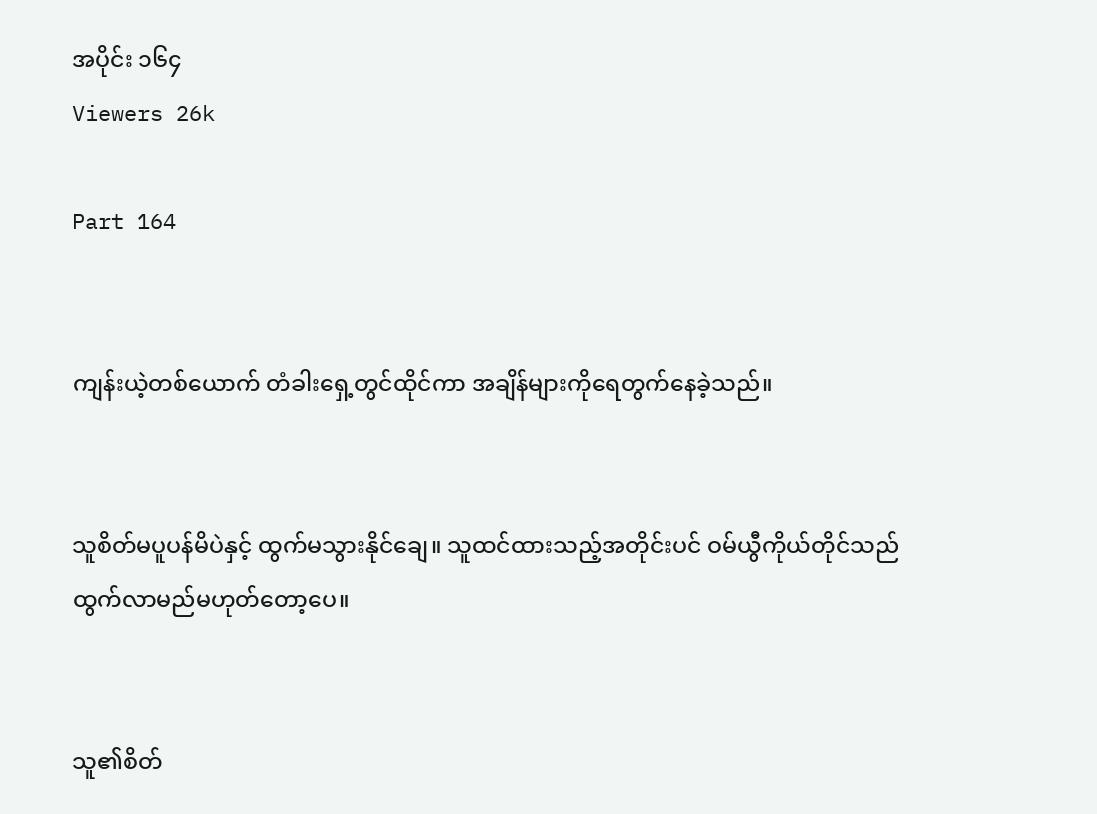အပိုင်း ၁၆၄
Viewers 26k

Part 164


ကျန်းယဲ့တစ်ယောက် တံခါးရှေ့တွင်ထိုင်ကာ အချိန်များကိုရေတွက်နေခဲ့သည်။


သူစိတ်မပူပန်မိပဲနှင့် ထွက်မသွားနိုင်ချေ။ သူထင်ထားသည့်အတိုင်းပင် ဝမ်ယွီကိုယ်တိုင်သည် ထွက်လာမည်မဟုတ်တော့ပေ။


သူ၏စိတ်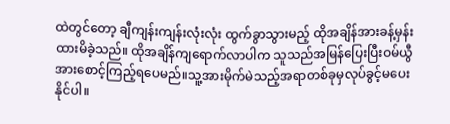ထဲတွင်တော့ ချီကျန်းကျန်းလုံးလုံး ထွက်ခွာသွားမည့် ထိုအချိန်အားခန့်မှန်းထားမိခဲ့သည်။ ထိုအချိန်ကျရောက်လာပါက သူသည်အမြန်ပြေးပြီးဝမ်ယွီအားစောင့်ကြည့်ရပေမည်။သူ့အားမိုက်မဲသည့်အရာတစ်ခုမှလုပ်ခွင့်မပေးနိုင်ပါ။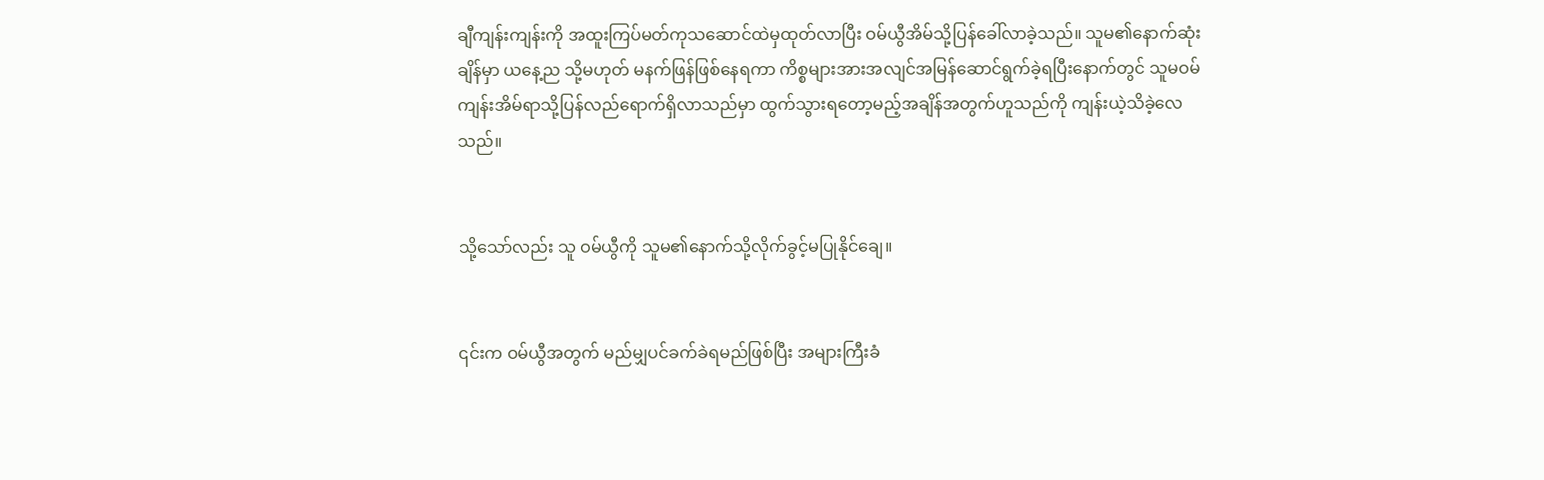ချီကျန်းကျန်းကို အထူးကြပ်မတ်ကုသဆောင်ထဲမှထုတ်လာပြီး ဝမ်ယွီအိမ်သို့ပြန်ခေါ်လာခဲ့သည်။ သူမ၏နောက်ဆုံးချိန်မှာ ယနေ့ည သို့မဟုတ် မနက်ဖြန်ဖြစ်နေရကာ ကိစ္စများအားအလျင်အမြန်ဆောင်ရွက်ခဲ့ရပြီးနောက်တွင် သူမဝမ်ကျန်းအိမ်ရာသို့ပြန်လည်ရောက်ရှိလာသည်မှာ ထွက်သွားရတော့မည့်အချိန်အတွက်ဟူသည်ကို ကျန်းယဲ့သိခဲ့လေသည်။


သို့သော်လည်း သူ ဝမ်ယွီကို သူမ၏နောက်သို့လိုက်ခွင့်မပြုနိုင်ချေ။


၎င်းက ဝမ်ယွီအတွက် မည်မျှပင်ခက်ခဲရမည်ဖြစ်ပြီး အများကြီးခံ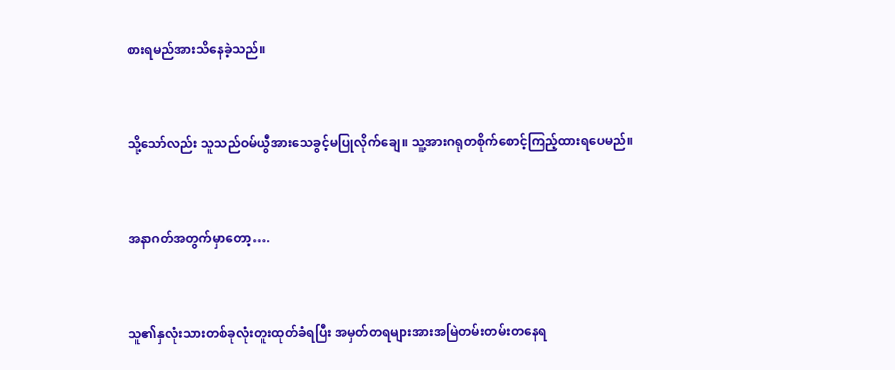စားရမည်အားသိနေခဲ့သည်။


သို့သော်လည်း သူသည်ဝမ်ယွီအားသေခွင့်မပြုလိုက်ချေ။ သူ့အားဂရုတစိုက်စောင့်ကြည့်ထားရပေမည်။


အနာဂတ်အတွက်မှာတော့….


သူ၏နှလုံးသားတစ်ခုလုံးတူးထုတ်ခံရပြီး အမှတ်တရများအားအမြဲတမ်းတမ်း‌တနေရ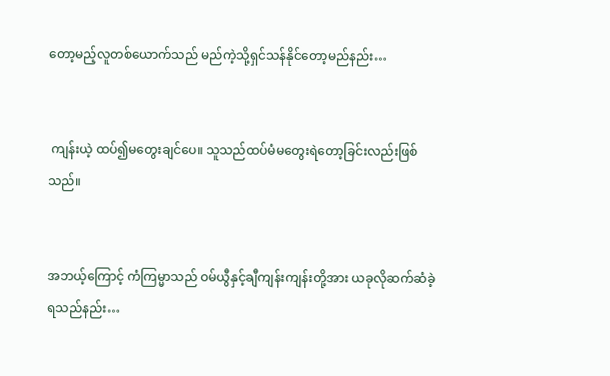တော့မည့်လူတစ်ယောက်သည် မည်ကဲ့သို့ရှင်သန်နိုင်တော့မည်နည်း…


 ကျန်းယဲ့ ထပ်၍မတွေးချင်ပေ။ သူသည်ထပ်မံမတွေးရဲတော့ခြင်းလည်းဖြစ်သည်။


အဘယ့်ကြောင့် ကံကြမ္မာသည် ဝမ်ယွီနှင့်ချီကျန်းကျန်းတို့အား ယခုလိုဆက်ဆံခဲ့ရသည်နည်း…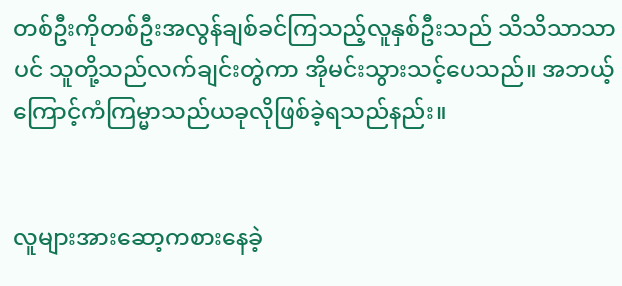တစ်ဦးကိုတစ်ဦးအလွန်ချစ်ခင်ကြသည့်လူနှစ်ဦးသည် သိသိသာသာပင် သူတို့သည်လက်ချင်းတွဲကာ အိုမင်းသွားသင့်ပေသည်။ အဘယ့်ကြောင့်ကံကြမ္မာသည်ယခုလိုဖြစ်ခဲ့ရသည်နည်း။


လူများအားဆော့ကစားနေခဲ့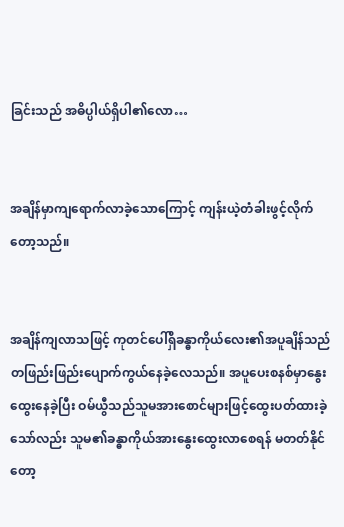ခြင်းသည် အဓိပ္ပါယ်ရှိပါ၏လော…


အချိန်မှာကျရောက်လာခဲ့သောကြောင့် ကျန်းယဲ့တံခါးဖွင့်လိုက်တော့သည်။


အချိန်ကျလာသဖြင့် ကုတင်ပေါ်ရှိခန္ဓာကိုယ်လေး၏အပူချိန်သည် တဖြည်းဖြည်းပျောက်ကွယ်နေခဲ့လေသည်။ အပူပေးစနစ်မှာနွေးထွေးနေခဲ့ပြီး ဝမ်ယွီသည်သူမအားစောင်များဖြင့်ထွေးပတ်ထားခဲ့သော်လည်း သူမ၏ခန္ဓာကိုယ်အားနွေးထွေးလာစေရန် မတတ်နိုင်တော့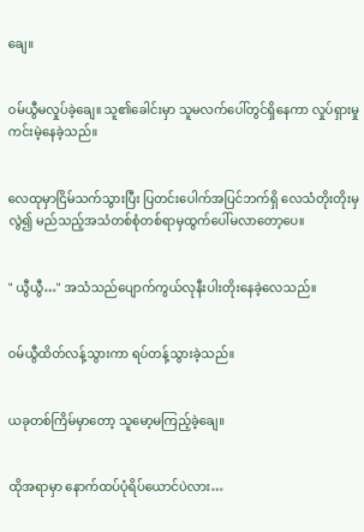ချေ။


ဝမ်ယွီမလှုပ်ခဲ့ချေ။ သူ၏ခေါင်းမှာ သူမလက်ပေါ်တွင်ရှိနေကာ လှုပ်ရှားမှုကင်းမဲ့နေခဲ့သည်။


လေထုမှာငြိမ်သက်သွားပြီး ပြတင်းပေါက်အပြင်ဘက်ရှိ လေသံတိုးတိုးမှလွဲ၍ မည်သည့်အသံတစ်စုံတစ်ရာမှထွက်ပေါ်မလာတော့ပေ။


" ယွီယွီ…" အသံသည်ပျောက်ကွယ်လုနီးပါးတိုးနေခဲ့လေသည်။


ဝမ်ယွီထိတ်လန့်သွားကာ ရပ်တန့်သွားခဲ့သည်။


ယခုတစ်ကြိမ်မှာတော့ သူမော့မကြည့်ခဲ့ချေ။


ထိုအရာမှာ နောက်ထပ်ပုံရိပ်ယောင်ပဲလား…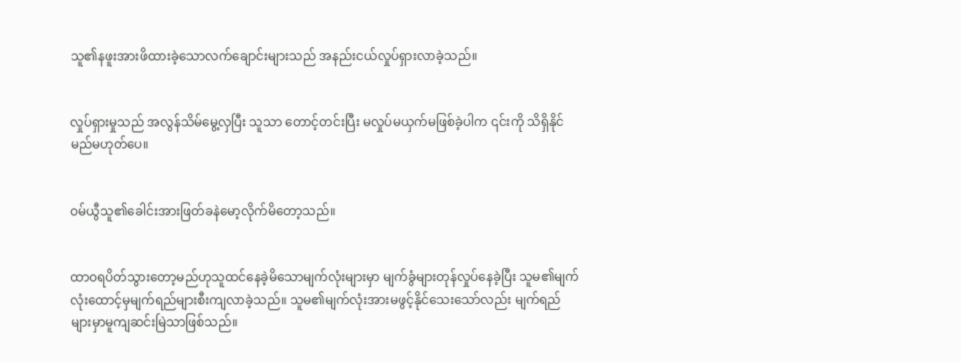သူ၏နဖူးအားဖိထားခဲ့သောလက်ချောင်းများသည် အနည်းငယ်လှုပ်ရှားလာခဲ့သည်။


လှုပ်ရှားမှုသည် အလွန်သိမ်မွေ့လှပြီး သူသာ တောင့်တင်းပြီး မလှုပ်မယှက်မဖြစ်ခဲ့ပါက ၎င်းကို သိရှိနိုင်မည်မဟုတ်ပေ။


ဝမ်ယွီသူ၏ခေါင်းအားဖြတ်ခနဲမော့လိုက်မိတော့သည်။


ထာဝရပိတ်သွားတော့မည်ဟုသူထင်နေခဲ့မိသောမျက်လုံးများမှာ မျက်ခွံများတုန်လှုပ်နေခဲ့ပြီး သူမ၏မျက်လုံးထောင့်မှမျက်ရည်များစီးကျလာခဲ့သည်။ သူမ၏မျက်လုံးအားမဖွင့်နိုင်သေးသော်လည်း မျက်ရည်များမှာမူကျဆင်းမြဲသာဖြစ်သည်။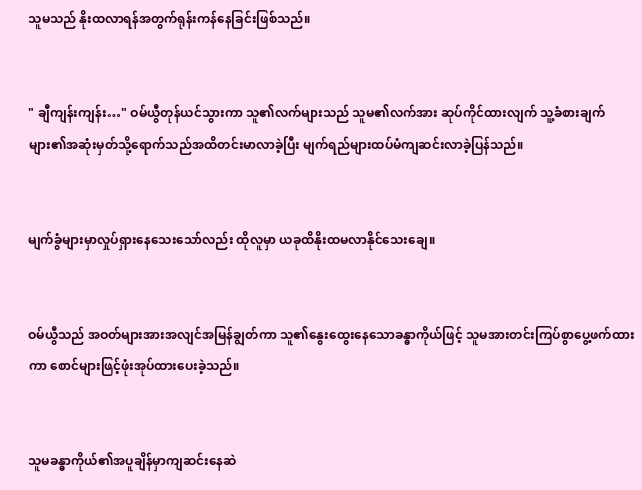သူမသည် နိုးထလာရန်အတွက်ရုန်းကန်နေခြင်းဖြစ်သည်။


" ချီကျန်းကျန်း…" ဝမ်ယွီတုန်ယင်သွားကာ သူ၏လက်များသည် သူမ၏လက်အား ဆုပ်ကိုင်ထားလျက် သူ့ခံစားချက်များ၏အဆုံးမှတ်သို့ရောက်သည်အထိတင်းမာလာခဲ့ပြီး မျက်ရည်များထပ်မံကျဆင်းလာခဲ့ပြန်သည်။


မျက်ခွံများမှာလှုပ်ရှားနေသေးသော်လည်း ထိုလူမှာ ယခုထိနိုးထမလာနိုင်သေးချေ။


ဝမ်ယွီသည် အဝတ်များအားအလျင်အမြန်ချွတ်ကာ သူ၏နွေးထွေးနေသောခန္ဓာကိုယ်ဖြင့် သူမအားတင်းကြပ်စွာပွေ့ဖက်ထားကာ စောင်များဖြင့်ဖုံးအုပ်ထားပေးခဲ့သည်။


သူမခန္ဓာကိုယ်၏အပူချိန်မှာကျဆင်းနေဆဲ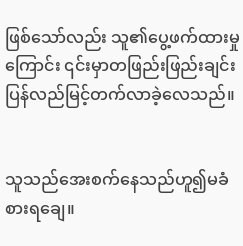ဖြစ်သော်လည်း သူ၏ပွေ့ဖက်ထားမှုကြောင်း ၎င်းမှာတဖြည်းဖြည်းချင်းပြန်လည်မြင့်တက်လာခဲ့လေသည်။


သူသည်‌အေးစက်နေသည်ဟူ၍မခံစားရချေ။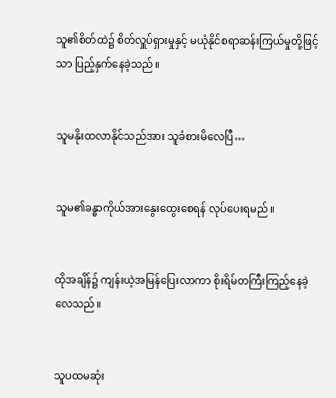သူ၏စိတ်ထဲ၌ စိတ်လှူပ်ရှားမှုနှင့် မယုံနိုင်စရာဆန်းကြယ်မှုတို့ဖြင့်သာ ပြည့်နှက်နေခဲ့သည်။


သူမနိုးထလာနိုင်သည်အား သူခံစားမိလေပြီ…


သူမ၏ခန္ဓာကိုယ်အားနွေးထွေးစေရန် လုပ်ပေးရမည်။


ထိုအချိန်၌ ကျန်းယဲ့အမြန်ပြေးလာကာ စိုးရိမ်တကြီးကြည့်နေခဲ့လေသည်။


သူပထမဆုံး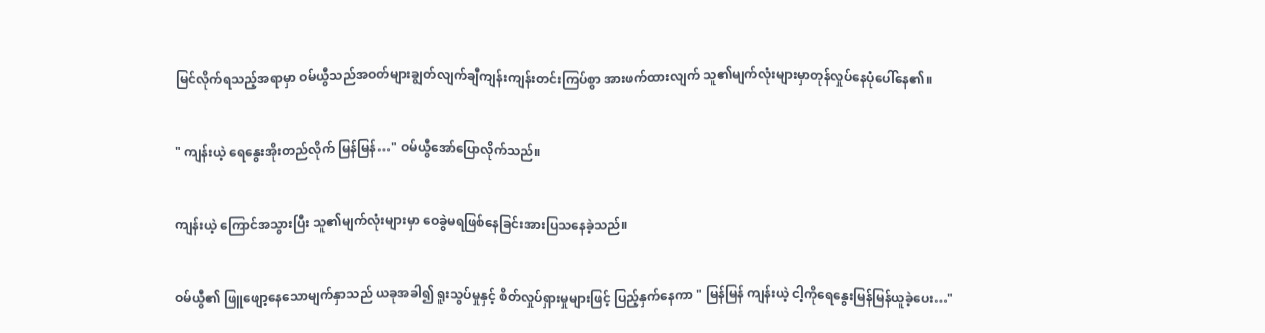မြင်လိုက်ရသည့်အရာမှာ ဝမ်ယွီသည်အဝတ်များချွတ်လျက်ချီကျန်းကျန်းတင်းကြပ်စွာ အားဖက်ထားလျက် သူ၏မျက်လုံးများမှာတုန်လှုပ်နေပုံပေါ်နေ၏။


" ကျန်းယဲ့ ရေနွေးအိုးတည်လိုက် မြန်မြန်…" ဝမ်ယွီအော်ပြောလိုက်သည်။


ကျန်းယဲ့ ကြောင်အသွားပြီး သူ၏မျက်လုံးများမှာ ဝေခွဲမရဖြစ်နေခြင်းအားပြသနေခဲ့သည်။


ဝမ်ယွီ၏ ဖြူဖျော့နေသောမျက်နှာသည် ယခုအခါ၍ ရူးသွပ်မှုနှင့် စိတ်လှုပ်ရှားမှုများဖြင့် ပြည့်နှက်နေကာ " မြန်မြန် ကျန်းယဲ့ ငါ့ကိုရေနွေးမြန်မြန်ယူခဲ့ပေး…"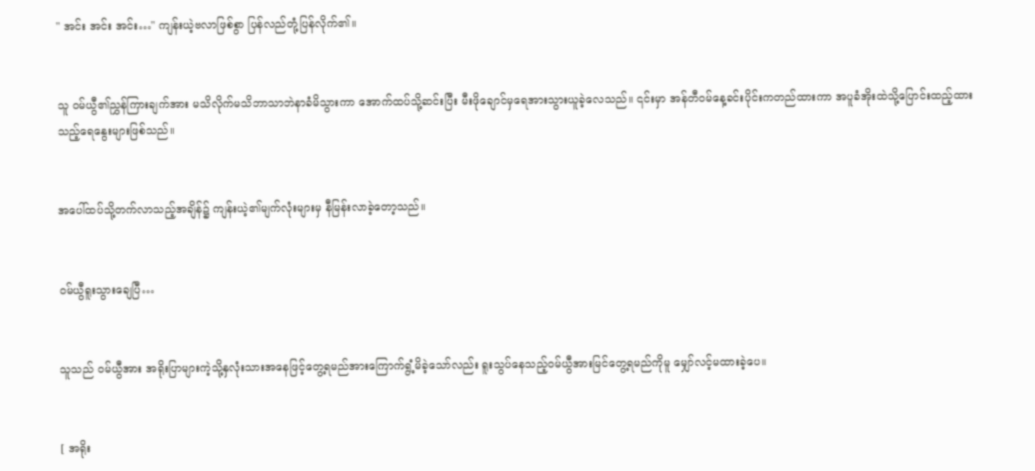" အင်း အင်း အင်း…" ကျန်းယဲ့ဗလာဖြစ်စွာ ပြန်လည်တုံ့ပြန်လိုက်၏။


သူ ဝမ်ယွီ၏ညွှန်ကြားချက်အား မသိလိုက်မသိဘာသာဘဲနာခံမိသွားကာ အောက်ထပ်သို့ဆင်းပြီး မီးဖိုချောင်မှရေအားသွားယူခဲ့လေသည်။ ၎င်းမှာ အန်တီဝမ်နေ့ခင်းပိုင်းကတည်ထားကာ အပူခံအိုးထဲသို့ပြောင်းထည့်ထားသည့်ရေနွေးများဖြစ်သည်။


အပေါ်ထပ်သို့တက်လာသည့်အချိန်၌ ကျန်းယဲ့၏မျက်လုံးများမှ နီမြန်းလာခဲ့တော့သည်။


ဝမ်ယွီရူးသွားချေပြီ…


သူသည် ဝမ်ယွီအား‌ အရိုးပြာများကဲ့သို့နှလုံးသားအနေဖြင့်တွေ့ရမည်အားကြောက်ရွံ့မိခဲ့သော်လည်း ရူးသွပ်နေသည့်ဝမ်ယွီအားမြင်တွေ့ရမည်ကိုမူ မျှော်လင့်မထားခဲ့ပေ။


[ အရိုး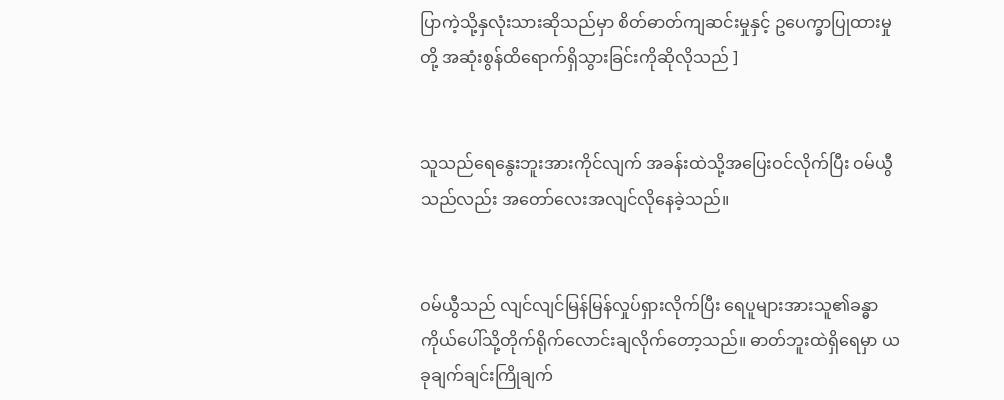ပြာကဲ့သို့နှလုံးသားဆိုသည်မှာ စိတ်ဓာတ်ကျဆင်းမှုနှင့် ဥပေက္ခာပြုထားမှုတို့ အဆုံးစွန်ထိရောက်ရှိသွားခြင်းကိုဆိုလိုသည် ]


သူသည်‌ရေနွေးဘူးအားကိုင်လျက် အခန်းထဲသို့အပြေးဝင်လိုက်ပြီး ဝမ်ယွီသည်လည်း အတော်လေးအလျင်လိုနေခဲ့သည်။


ဝမ်ယွီသည် လျင်လျင်မြန်မြန်လှုပ်ရှားလိုက်ပြီး ရေပူများအားသူ၏ခန္ဓာကိုယ်ပေါ်သို့တိုက်ရိုက်လောင်းချလိုက်တော့သည်။ ဓာတ်ဘူးထဲရှိရေမှာ ယခုချက်ချင်းကြိုချက်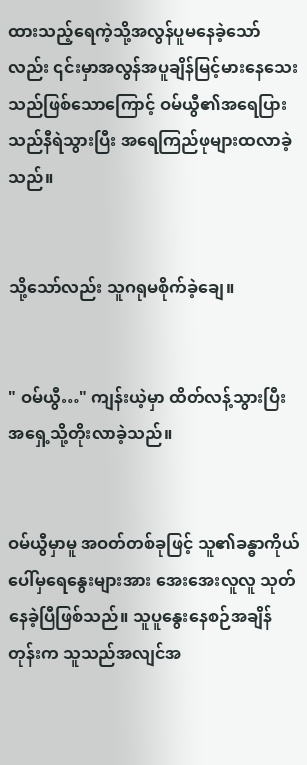ထားသည့်ရေကဲ့သို့အလွန်ပူမနေခဲ့သော်လည်း ‌၎င်းမှာအလွန်အပူချိန်မြင့်မားနေသေးသည်ဖြစ်သောကြောင့် ဝမ်ယွီ၏အရေပြားသည်နီရဲသွားပြီး အရေကြည်ဖုများထလာခဲ့သည်။


သို့သော်လည်း သူဂရုမစိုက်ခဲ့ချေ။


" ဝမ်ယွီ…" ကျန်းယဲ့မှာ ထိတ်လန့်သွားပြီး အရှေ့သို့တိုးလာခဲ့သည်။


ဝမ်ယွီမှာမူ အဝတ်တစ်ခုဖြင့် သူ၏ခန္ဓာကိုယ်ပေါ်မှရေနွေးများအား အေးအေးလူလူ သုတ်နေခဲ့ပြီဖြစ်သည်။ သူပူနွေးနေစဉ်အချိန်တုန်းက သူသည်အလျင်အ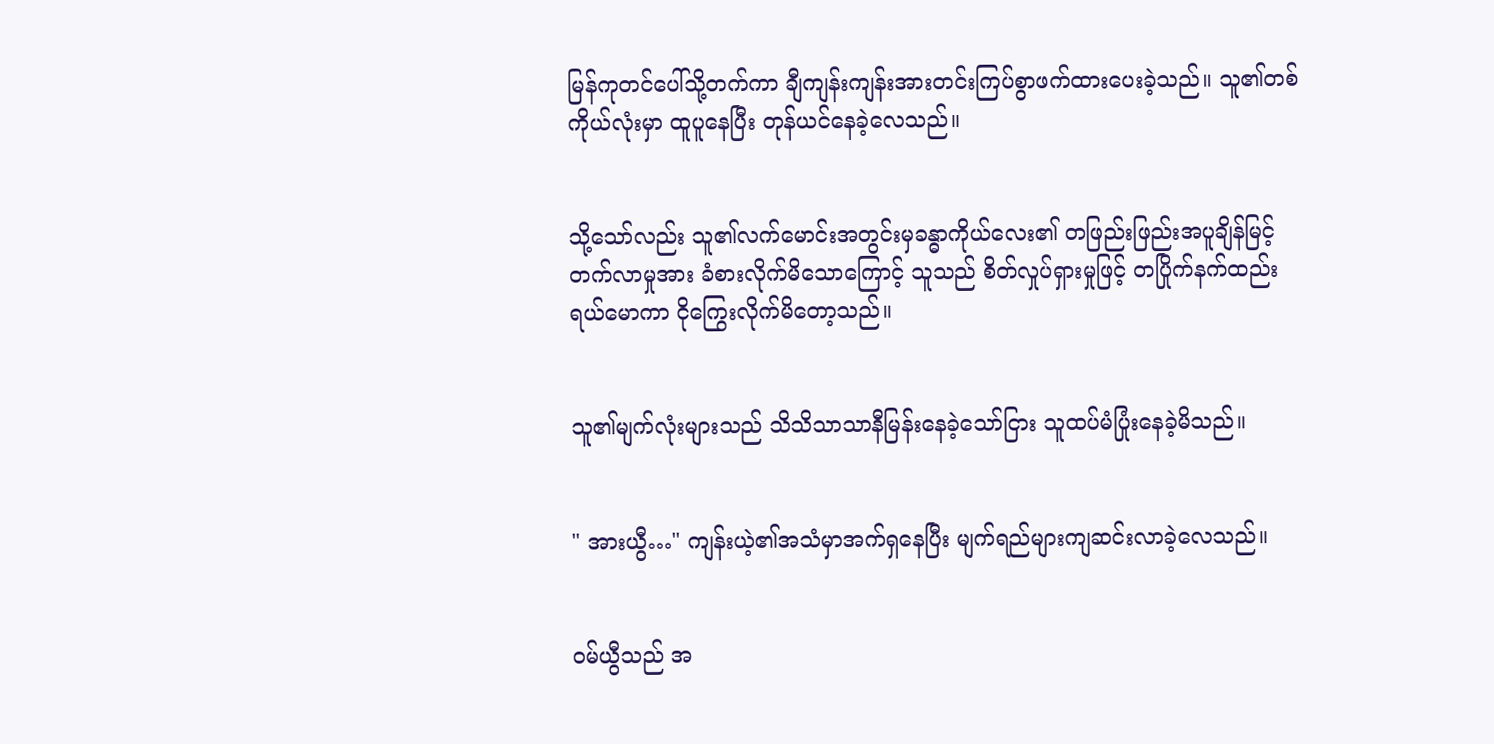မြန်ကုတင်ပေါ်သို့တက်ကာ ချီကျန်းကျန်းအားတင်းကြပ်စွာဖက်ထားပေးခဲ့သည်။ သူ၏တစ်ကိုယ်လုံးမှာ ထူပူနေပြီး တုန်ယင်နေခဲ့လေသည်။


သို့သော်လည်း သူ၏လက်မောင်းအတွင်းမှခန္ဓာကိုယ်လေး၏ တဖြည်းဖြည်းအပူချိန်မြင့်တက်လာမှုအား ခံစားလိုက်မိသောကြောင့် သူသည် စိတ်လှုပ်ရှားမှုဖြင့် တပြိုက်နက်ထည်းရယ်မောကာ ငိုကြွေးလိုက်မိတော့သည်။


သူ၏မျက်လုံးများသည် သိသိသာသာနီမြန်းနေခဲ့‌သော်ငြား သူထပ်မံပြုံးနေခဲ့မိသည်။


" အားယွီ…" ကျန်းယဲ့၏အသံမှာအက်ရှနေပြီး မျက်ရည်များကျဆင်းလာခဲ့လေသည်။


ဝမ်ယွီသည် အ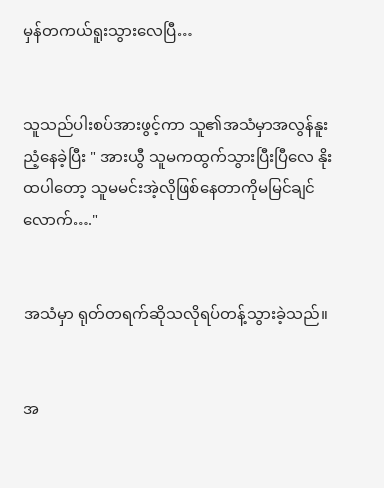မှန်တကယ်ရူးသွားလေပြီ…


သူသည်ပါးစပ်အားဖွင့်ကာ သူ၏အသံမှာအလွန်နူးညံ့နေခဲ့ပြီး " အားယွီ သူမကထွက်သွားပြီးပြီလေ နိုးထပါတော့ သူမမင်းအဲ့လိုဖြစ်နေတာကိုမမြင်ချင်လောက်…."


အသံမှာ ရုတ်တရက်ဆိုသလိုရပ်တန့်သွားခဲ့သည်။


အ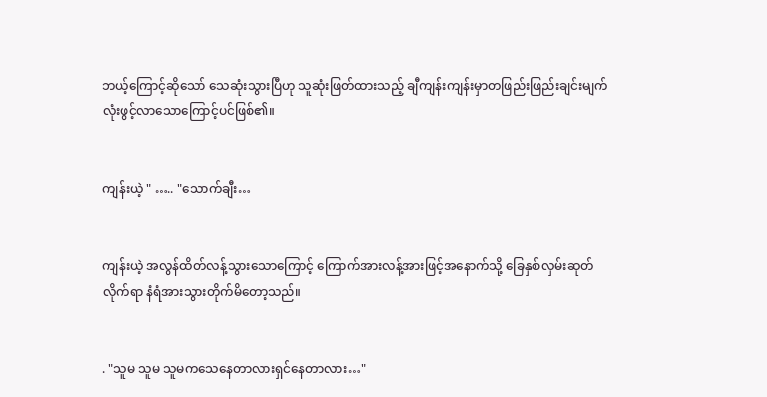ဘယ့်ကြောင့်ဆိုသော် သေဆုံးသွားပြီဟု သူဆုံးဖြတ်ထားသည့် ချီကျန်းကျန်းမှာတဖြည်းဖြည်းချင်းမျက်လုံးဖွင့်‌လာသောကြောင့်ပင်ဖြစ်၏။


ကျန်းယဲ့ " ….. "သောက်ချီး…


ကျန်းယဲ့ အလွန်ထိတ်လန့်သွားသောကြောင့် ကြောက်အားလန့်အားဖြင့်အနောက်သို့ ခြေနှစ်လှမ်းဆုတ်လိုက်ရာ နံရံအားသွားတိုက်မိတော့သည်။


. "သူမ သူမ သူမကသေနေတာလားရှင်နေတာလား…"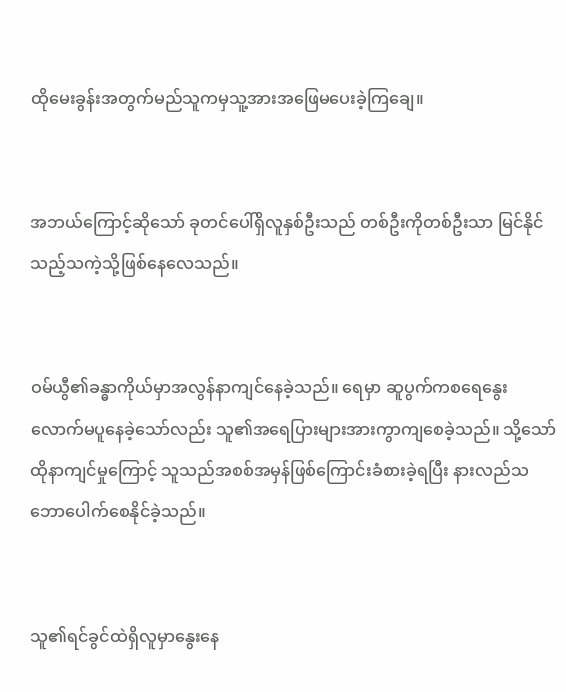ထိုမေးခွန်းအတွက်မည်သူကမှသူ့အားအဖြေမပေး‌ခဲ့ကြချေ။


အဘယ်ကြောင့်ဆိုသော် ခုတင်ပေါ်ရှိလူနှစ်ဦးသည် တစ်ဦးကိုတစ်ဦးသာ မြင်နိုင်သည့်သကဲ့သို့ဖြစ်နေလေသည်။


ဝမ်ယွီ၏ခန္ဓာကိုယ်မှာအလွန်နာကျင်နေခဲ့သည်။ ရေမှာ ဆူပွက်ကစရေနွေးလောက်မပူနေခဲ့သော်လည်း သူ၏အရေပြားများအားကွာကျစေခဲ့သည်။ သို့သော် ထိုနာကျင်မှုကြောင့် သူသည်အစစ်အမှန်ဖြစ်ကြောင်းခံစားခဲ့ရပြီး နားလည်သဘောပေါက်စေနိုင်ခဲ့သည်။


သူ၏ရင်ခွင်ထဲရှိလူမှာနွေးနေ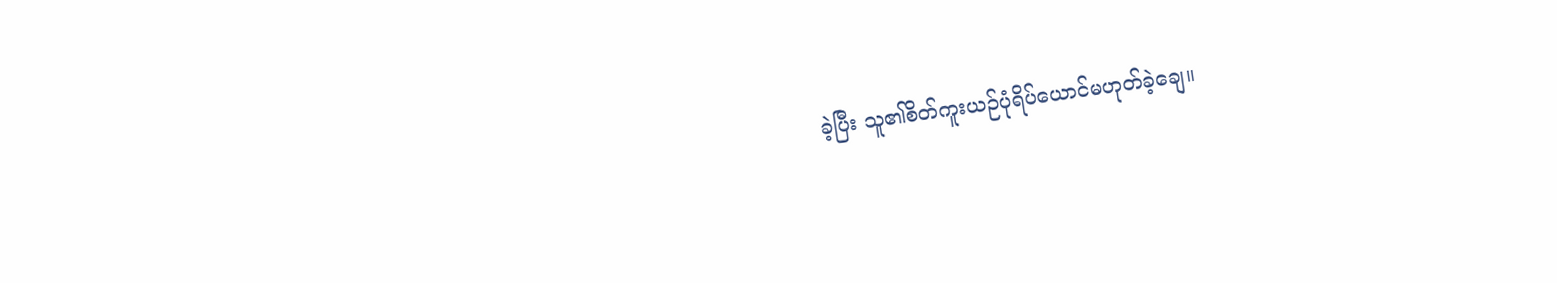ခဲ့ပြီး သူ၏စိတ်ကူးယဉ်ပုံရိပ်ယောင်မဟုတ်ခဲ့ချေ။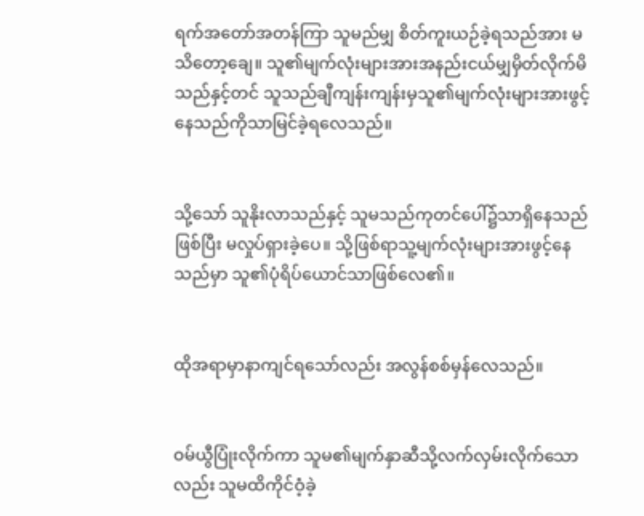ရက်အတော်အတန်ကြာ သူမည်မျှ စိတ်ကူးယဉ်ခဲ့ရသည်အား မသိတော့ချေ။ သူ၏မျက်လုံးများအားအနည်းငယ်မျှမှိတ်လိုက်မိသည်နှင့်တင် သူသည်ချီကျန်းကျန်းမှသူ၏မျက်လုံးများအားဖွင့်နေသည်ကိုသာမြင်ခဲ့ရလေသည်။


သို့သော် သူနိုးလာသည်နှင့် သူမသည်ကုတင်ပေါ်၌သာရှိနေသည်ဖြစ်ပြီး မလှုပ်ရှားခဲ့ပေ။ သို့ဖြစ်ရာသူ့မျက်လုံးများအားဖွင့်နေသည်မှာ သူ၏ပုံရိပ်ယောင်သာဖြစ်လေ၏။


ထိုအရာမှာနာကျင်ရသော်လည်း အလွန်စစ်မှန်လေသည်။


ဝမ်ယွီပြုံးလိုက်ကာ သူမ၏မျက်နှာဆီသို့လက်လှမ်းလိုက်သောလည်း သူမထိကိုင်ဝံ့ခဲ့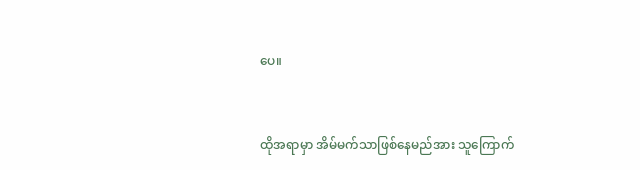ပေ။


ထိုအရာမှာ အိမ်မက်သာဖြစ်နေမည်အား သူကြောက်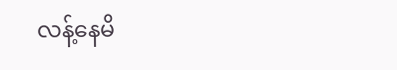လန့်နေမိ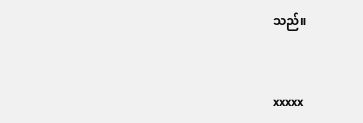သည်။


xxxxx